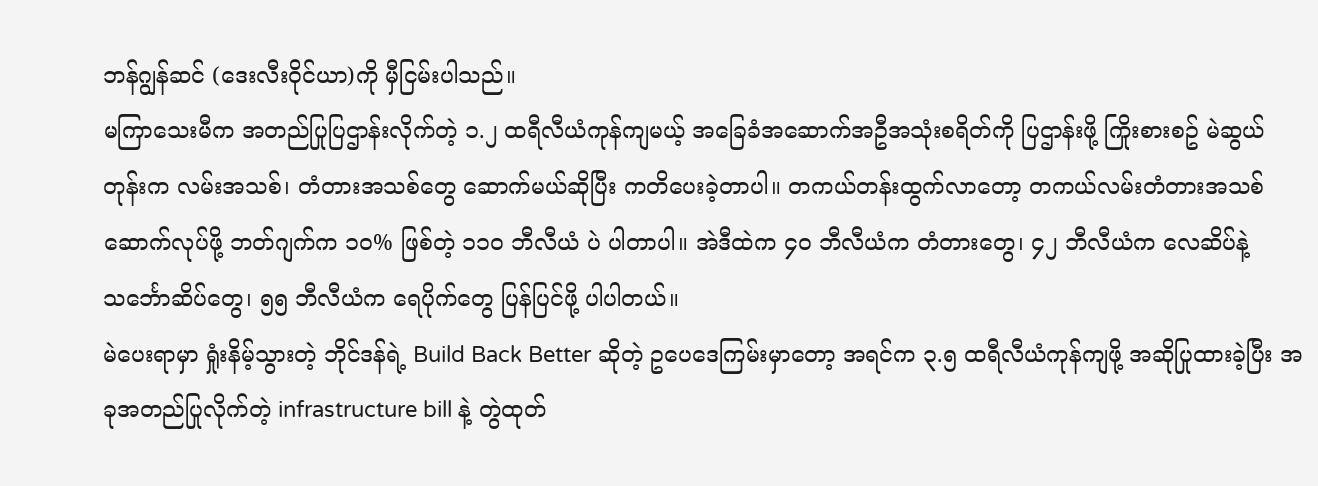ဘန်ဂျွန်ဆင် (ဒေးလီးဝိုင်ယာ)ကို မှီငြမ်းပါသည်။
မကြာသေးမီက အတည်ပြုပြဌာန်းလိုက်တဲ့ ၁.၂ ထရီလီယံကုန်ကျမယ့် အခြေခံအဆောက်အဦအသုံးစရိတ်ကို ပြဌာန်းဖို့ ကြိုးစားစဥ် မဲဆွယ်တုန်းက လမ်းအသစ်၊ တံတားအသစ်တွေ ဆောက်မယ်ဆိုပြီး ကတိပေးခဲ့တာပါ။ တကယ်တန်းထွက်လာတော့ တကယ်လမ်းတံတားအသစ် ဆောက်လုပ်ဖို့ ဘတ်ဂျက်က ၁၀% ဖြစ်တဲ့ ၁၁၀ ဘီလီယံ ပဲ ပါတာပါ။ အဲဒီထဲက ၄၀ ဘီလီယံက တံတားတွေ၊ ၄၂ ဘီလီယံက လေဆိပ်နဲ့ သင်္ဘောဆိပ်တွေ၊ ၅၅ ဘီလီယံက ရေပိုက်တွေ ပြန်ပြင်ဖို့ ပါပါတယ်။
မဲပေးရာမှာ ရှုံးနိမ့်သွားတဲ့ ဘိုင်ဒန်ရဲ့ Build Back Better ဆိုတဲ့ ဥပေဒေကြမ်းမှာတော့ အရင်က ၃.၅ ထရီလီယံကုန်ကျဖို့ အဆိုပြုထားခဲ့ပြီး အခုအတည်ပြုလိုက်တဲ့ infrastructure bill နဲ့ တွဲထုတ်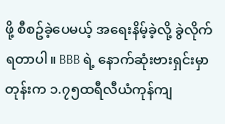ဖို့ စီစဥ်ခဲ့ပေမယ့် အရေးနိမ့်ခဲ့လို့ ခွဲလိုက်ရတာပါ။ BBB ရဲ့ နောက်ဆုံးဗားရှင်းမှာတုန်းက ၁.၇၅ထရီလီယံကုန်ကျ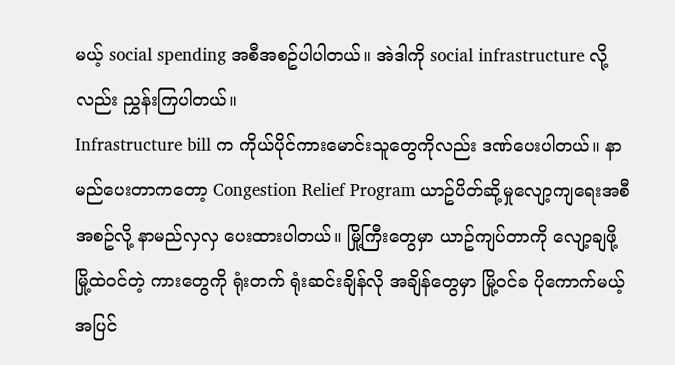မယ့် social spending အစီအစဥ်ပါပါတယ်။ အဲဒါကို social infrastructure လို့လည်း ညွှန်းကြပါတယ်။
Infrastructure bill က ကိုယ်ပိုင်ကားမောင်းသူတွေကိုလည်း ဒဏ်ပေးပါတယ်။ နာမည်ပေးတာကတော့ Congestion Relief Program ယာဥ်ပိတ်ဆို့မှုလျော့ကျရေးအစီအစဥ်လို့ နာမည်လှလှ ပေးထားပါတယ်။ မြို့ကြီးတွေမှာ ယာဥ်ကျပ်တာကို လျော့ချဖို့ မြို့ထဲဝင်တဲ့ ကားတွေကို ရုံးတက် ရုံးဆင်းချိန်လို အချိန်တွေမှာ မြို့ဝင်ခ ပိုကောက်မယ့်အပြင်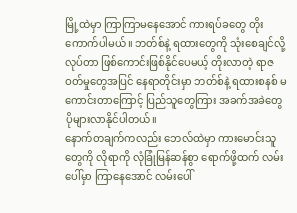မြို့ထဲမှာ ကြာကြာမနေအောင် ကားရပ်ခတွေ တိုးကောက်ပါမယ်။ ဘတ်စ်နဲ့ ရထားတွေကို သုံးစေချင်လို့ လုပ်တာ ဖြစ်ကောင်းဖြစ်နိုင်ပေမယ့် တိုးလာတဲ့ ရာဇဝတ်မှုတွေအပြင် နေရာတိုင်းမှာ ဘတ်စ်နဲ့ ရထားစနစ် မကောင်းတာကြောင့် ပြည်သူတွေကြား အခက်အခဲတွေ ပိုများလာနိုင်ပါတယ်။
နောက်တချက်ကလည်း ဘေလ်ထဲမှာ ကားမောင်းသူတွေကို လိုရာကို လုံခြုံမြန်ဆန်စွာ ရောက်ဖို့ထက် လမ်းပေါ်မှာ ကြာနေအောင် လမ်းပေါ်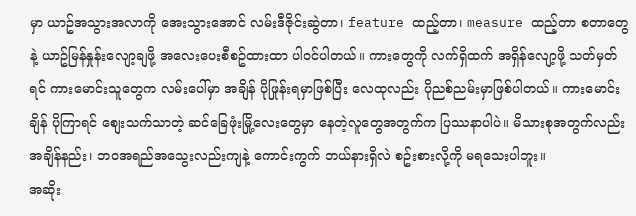မှာ ယာဥ်အသွားအလာကို အေးသွားအောင် လမ်းဒီဇိုင်းဆွဲတာ၊ feature ထည့်တာ၊ measure ထည့်တာ စတာတွေနဲ့ ယာဥ်မြန်နှုန်းလျော့ချဖို့ အလေးပေးစီစဥ်ထားထာ ပါဝင်ပါတယ်။ ကားတွေကို လက်ရှိထက် အရှိန်လျော့ဖို့ သတ်မှတ်ရင် ကားမောင်းသူတွေက လမ်းပေါ်မှာ အချိန် ပိုဖြုန်းရမှာဖြစ်ပြီး လေထုလည်း ပိုညစ်ညမ်းမှာဖြစ်ပါတယ်။ ကားမောင်းချိန် ပိုကြာရင် စျေးသက်သာတဲ့ ဆင်ခြေဖုံးမြို့လေးတွေမှာ နေတဲ့လူတွေအတွက်က ပြဿနာပါပဲ။ မိသားစုအတွက်လည်း အချိန်နည်း၊ ဘဝအရည်အသွေးလည်းကျနဲ့ ကောင်းကွက် ဘယ်နားရှိလဲ စဥ်းစားလို့ကို မရသေးပါဘူး။
အဆိုး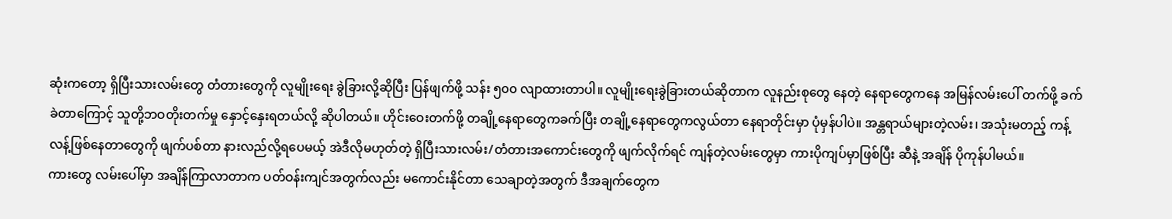ဆုံးကတော့ ရှိပြီးသားလမ်းတွေ တံတားတွေကို လူမျိုးရေး ခွဲခြားလို့ဆိုပြီး ပြန်ဖျက်ဖို့ သန်း ၅၀၀ လျာထားတာပါ။ လူမျိုးရေးခွဲခြားတယ်ဆိုတာက လူနည်းစုတွေ နေတဲ့ နေရာတွေကနေ အမြန်လမ်းပေါ် တက်ဖို့ ခက်ခဲတာကြောင့် သူတို့ဘဝတိုးတက်မှု နှောင့်နှေးရတယ်လို့ ဆိုပါတယ်။ ဟိုင်းဝေးတက်ဖို့ တချို့နေရာတွေကခက်ပြီး တချို့နေရာတွေကလွယ်တာ နေရာတိုင်းမှာ ပုံမှန်ပါပဲ။ အန္တရာယ်များတဲ့လမ်း၊ အသုံးမတည့် ကန့်လန့်ဖြစ်နေတာတွေကို ဖျက်ပစ်တာ နားလည်လို့ရပေမယ့် အဲဒီလိုမဟုတ်တဲ့ ရှိပြီးသားလမ်း/တံတားအကောင်းတွေကို ဖျက်လိုက်ရင် ကျန်တဲ့လမ်းတွေမှာ ကားပိုကျပ်မှာဖြစ်ပြီး ဆီနဲ့ အချိန် ပိုကုန်ပါမယ်။
ကားတွေ လမ်းပေါ်မှာ အချိန်ကြာလာတာက ပတ်ဝန်းကျင်အတွက်လည်း မကောင်းနိုင်တာ သေချာတဲ့အတွက် ဒီအချက်တွေက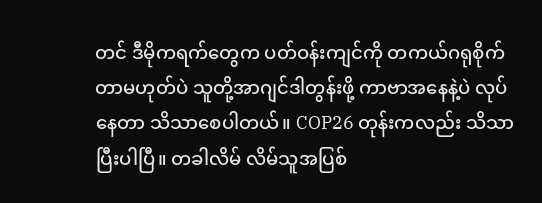တင် ဒီမိုကရက်တွေက ပတ်ဝန်းကျင်ကို တကယ်ဂရုစိုက်တာမဟုတ်ပဲ သူတို့အာဂျင်ဒါတွန်းဖို့ ကာဗာအနေနဲ့ပဲ လုပ်နေတာ သိသာစေပါတယ်။ COP26 တုန်းကလည်း သိသာပြီးပါပြီ။ တခါလိမ် လိမ်သူအပြစ်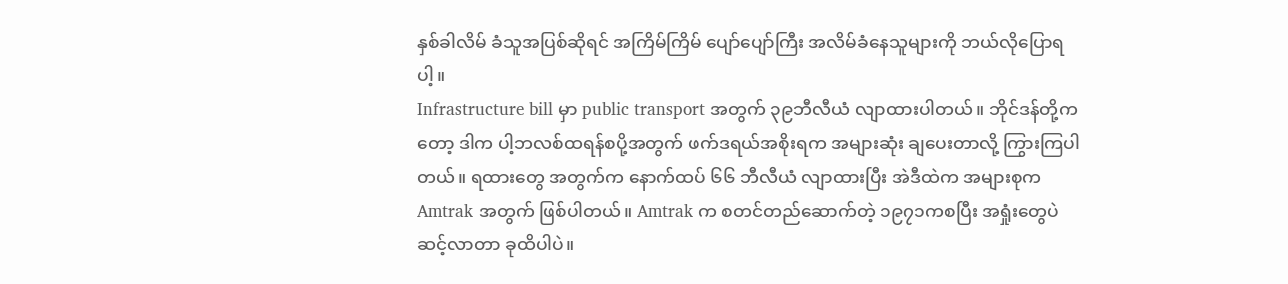နှစ်ခါလိမ် ခံသူအပြစ်ဆိုရင် အကြိမ်ကြိမ် ပျော်ပျော်ကြီး အလိမ်ခံနေသူများကို ဘယ်လိုပြောရပါ့။
Infrastructure bill မှာ public transport အတွက် ၃၉ဘီလီယံ လျာထားပါတယ်။ ဘိုင်ဒန်တို့ကတော့ ဒါက ပါ့ဘလစ်ထရန်စပို့အတွက် ဖက်ဒရယ်အစိုးရက အများဆုံး ချပေးတာလို့ ကြွားကြပါတယ်။ ရထားတွေ အတွက်က နောက်ထပ် ၆၆ ဘီလီယံ လျာထားပြီး အဲဒီထဲက အများစုက Amtrak အတွက် ဖြစ်ပါတယ်။ Amtrak က စတင်တည်ဆောက်တဲ့ ၁၉၇၁ကစပြီး အရှုံးတွေပဲ ဆင့်လာတာ ခုထိပါပဲ။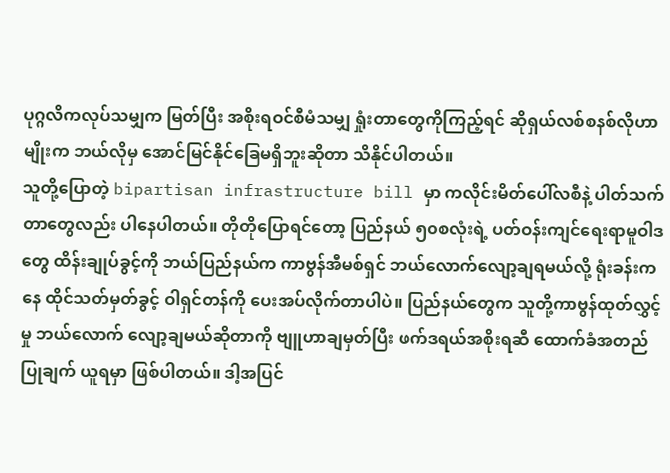ပုဂ္ဂလိကလုပ်သမျှက မြတ်ပြီး အစိုးရဝင်စီမံသမျှ ရှုံးတာတွေကိုကြည့်ရင် ဆိုရှယ်လစ်စနစ်လိုဟာမျိုးက ဘယ်လိုမှ အောင်မြင်နိုင်ခြေမရှိဘူးဆိုတာ သိနိုင်ပါတယ်။
သူတို့ပြောတဲ့ bipartisan infrastructure bill မှာ ကလိုင်းမိတ်ပေါ်လစီနဲ့ ပါတ်သက်တာတွေလည်း ပါနေပါတယ်။ တိုတိုပြောရင်တော့ ပြည်နယ် ၅၀စလုံးရဲ့ ပတ်ဝန်းကျင်ရေးရာမူဝါဒတွေ ထိန်းချုပ်ခွင့်ကို ဘယ်ပြည်နယ်က ကာဗွန်အီမစ်ရှင် ဘယ်လောက်လျော့ချရမယ်လို့ ရုံးခန်းကနေ ထိုင်သတ်မှတ်ခွင့် ဝါရှင်တန်ကို ပေးအပ်လိုက်တာပါပဲ။ ပြည်နယ်တွေက သူတို့ကာဗွန်ထုတ်လွှင့်မှု ဘယ်လောက် လျော့ချမယ်ဆိုတာကို ဗျူဟာချမှတ်ပြီး ဖက်ဒရယ်အစိုးရဆီ ထောက်ခံအတည်ပြုချက် ယူရမှာ ဖြစ်ပါတယ်။ ဒါ့အပြင်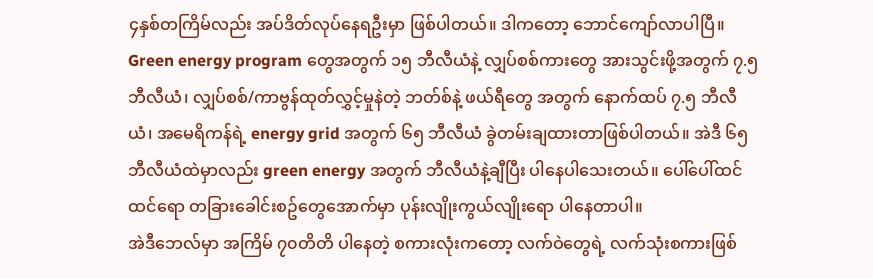၄နှစ်တကြိမ်လည်း အပ်ဒိတ်လုပ်နေရဦးမှာ ဖြစ်ပါတယ်။ ဒါကတော့ ဘောင်ကျော်လာပါပြီ။
Green energy program တွေအတွက် ၁၅ ဘီလီယံနဲ့ လျှပ်စစ်ကားတွေ အားသွင်းဖို့အတွက် ၇.၅ ဘီလီယံ၊ လျှပ်စစ်/ကာဗွန်ထုတ်လွှင့်မှုနဲတဲ့ ဘတ်စ်နဲ့ ဖယ်ရီတွေ အတွက် နောက်ထပ် ၇.၅ ဘီလီယံ၊ အမေရိကန်ရဲ့ energy grid အတွက် ၆၅ ဘီလီယံ ခွဲတမ်းချထားတာဖြစ်ပါတယ်။ အဲဒီ ၆၅ ဘီလီယံထဲမှာလည်း green energy အတွက် ဘီလီယံနဲ့ချီပြီး ပါနေပါသေးတယ်။ ပေါ်ပေါ်ထင်ထင်ရော တခြားခေါင်းစဥ်တွေအောက်မှာ ပုန်းလျိုးကွယ်လျိုးရော ပါနေတာပါ။
အဲဒီဘေလ်မှာ အကြိမ် ၇၀တိတိ ပါနေတဲ့ စကားလုံးကတော့ လက်ဝဲတွေရဲ့ လက်သုံးစကားဖြစ်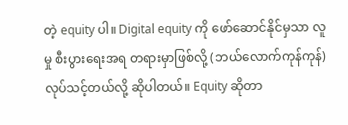တဲ့ equity ပါ။ Digital equity ကို ဖော်ဆောင်နိုင်မှသာ လူမှု စီးပွားရေးအရ တရားမှာဖြစ်လို့ (ဘယ်လောက်ကုန်ကုန်) လုပ်သင့်တယ်လို့ ဆိုပါတယ်။ Equity ဆိုတာ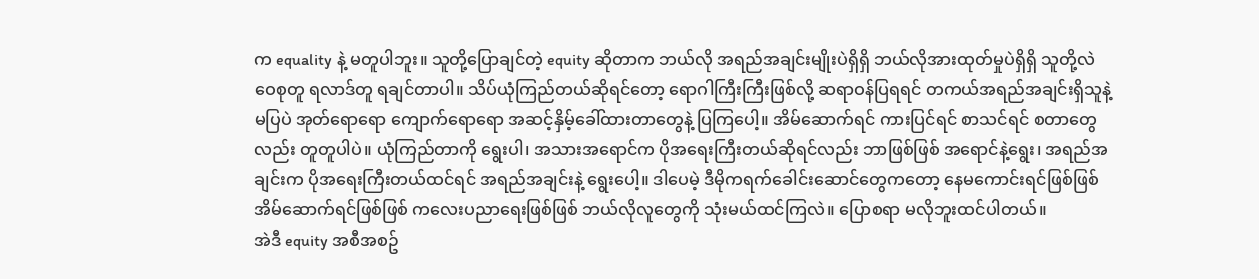က equality နဲ့ မတူပါဘူး။ သူတို့ပြောချင်တဲ့ equity ဆိုတာက ဘယ်လို အရည်အချင်းမျိုးပဲရှိရှိ ဘယ်လိုအားထုတ်မှုပဲရှိရှိ သူတို့လဲ ဝေစုတူ ရလာဒ်တူ ရချင်တာပါ။ သိပ်ယုံကြည်တယ်ဆိုရင်တော့ ရောဂါကြီးကြီးဖြစ်လို့ ဆရာဝန်ပြရရင် တကယ်အရည်အချင်းရှိသူနဲ့မပြပဲ အုတ်ရောရော ကျောက်ရောရော အဆင့်နှိမ့်ခေါ်ထားတာတွေနဲ့ ပြကြပေါ့။ အိမ်ဆောက်ရင် ကားပြင်ရင် စာသင်ရင် စတာတွေလည်း တူတူပါပဲ။ ယုံကြည်တာကို ရွေးပါ၊ အသားအရောင်က ပိုအရေးကြီးတယ်ဆိုရင်လည်း ဘာဖြစ်ဖြစ် အရောင်နဲ့ရွေး၊ အရည်အချင်းက ပိုအရေးကြီးတယ်ထင်ရင် အရည်အချင်းနဲ့ ရွေးပေါ့။ ဒါပေမဲ့ ဒီမိုကရက်ခေါင်းဆောင်တွေကတော့ နေမကောင်းရင်ဖြစ်ဖြစ် အိမ်ဆောက်ရင်ဖြစ်ဖြစ် ကလေးပညာရေးဖြစ်ဖြစ် ဘယ်လိုလူတွေကို သုံးမယ်ထင်ကြလဲ။ ပြောစရာ မလိုဘူးထင်ပါတယ်။
အဲဒီ equity အစီအစဥ်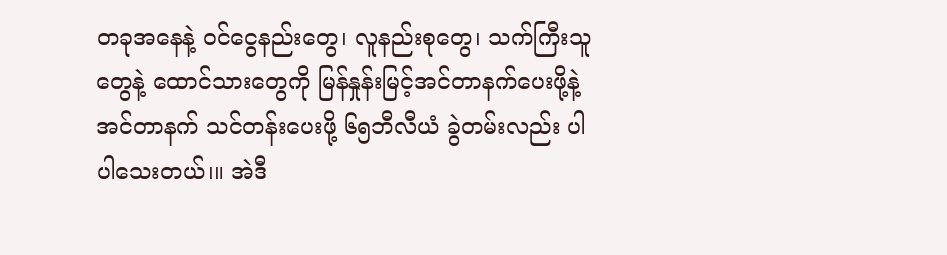တခုအနေနဲ့ ဝင်ငွေနည်းတွေ၊ လူနည်းစုတွေ၊ သက်ကြီးသူတွေနဲ့ ထောင်သားတွေကို မြန်နှုန်းမြင့်အင်တာနက်ပေးဖို့နဲ့ အင်တာနက် သင်တန်းပေးဖို့ ၆၅ဘီလီယံ ခွဲတမ်းလည်း ပါပါသေးတယ်၊။ အဲဒီ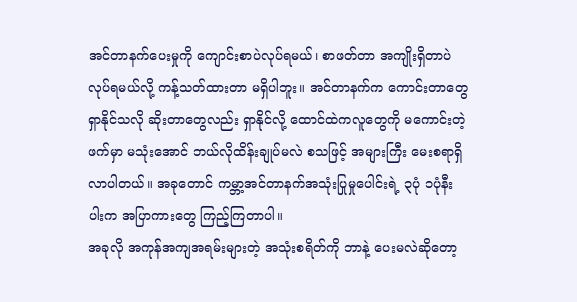အင်တာနက်ပေးမှုကို ကျောင်းစာပဲလုပ်ရမယ်၊ စာဖတ်တာ အကျိုးရှိတာပဲ လုပ်ရမယ်လို့ ကန့်သတ်ထားတာ မရှိပါဘူး။ အင်တာနက်က ကောင်းတာတွေ ရှာနိုင်သလို ဆိုးတာတွေလည်း ရှာနိုင်လို့ ထောင်ထဲကလူတွေကို မကောင်းတဲ့ဖက်မှာ မသုံးအောင် ဘယ်လိုထိန်းချုပ်မလဲ စသဖြင့် အများကြီး မေးစရာရှိလာပါတယ်။ အခုတောင် ကမ္ဘာ့အင်တာနက်အသုံးပြုမှုပေါင်းရဲ့ ၃ပုံ ၁ပုံနီးပါးက အပြာကားတွေ ကြည့်ကြတာပါ။
အခုလို အကုန်အကျအရမ်းများတဲ့ အသုံးစရိတ်ကို ဘာနဲ့ ပေးမလဲဆိုတော့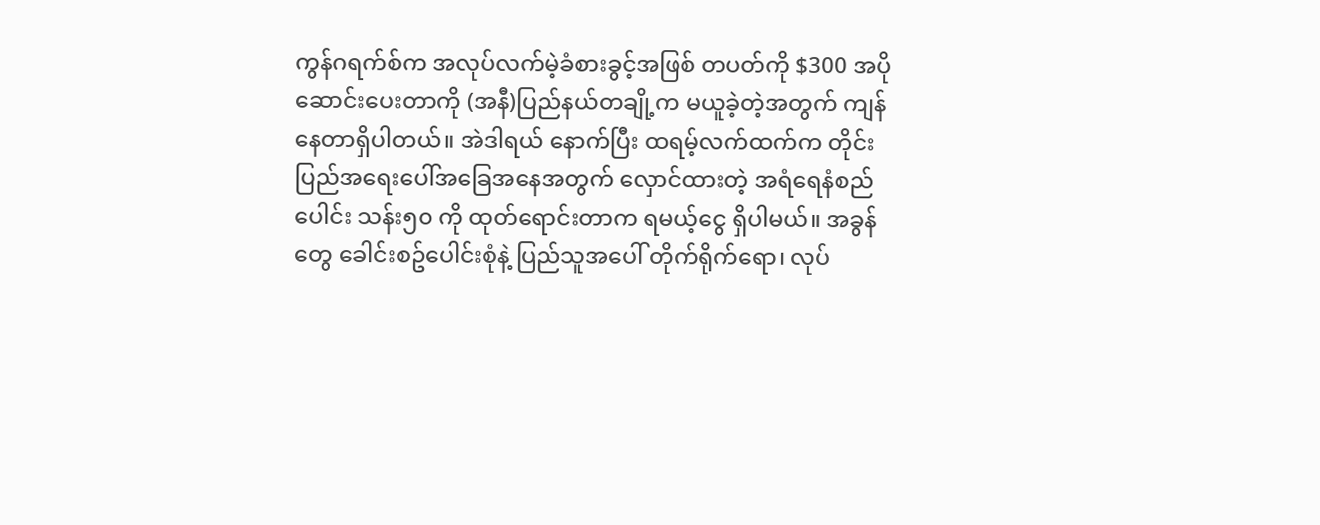ကွန်ဂရက်စ်က အလုပ်လက်မဲ့ခံစားခွင့်အဖြစ် တပတ်ကို $300 အပိုဆောင်းပေးတာကို (အနီ)ပြည်နယ်တချို့က မယူခဲ့တဲ့အတွက် ကျန်နေတာရှိပါတယ်။ အဲဒါရယ် နောက်ပြီး ထရမ့်လက်ထက်က တိုင်းပြည်အရေးပေါ်အခြေအနေအတွက် လှောင်ထားတဲ့ အရံရေနံစည်ပေါင်း သန်း၅၀ ကို ထုတ်ရောင်းတာက ရမယ့်ငွေ ရှိပါမယ်။ အခွန်တွေ ခေါင်းစဥ်ပေါင်းစုံနဲ့ ပြည်သူအပေါ် တိုက်ရိုက်ရော၊ လုပ်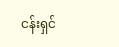ငန်းရှင်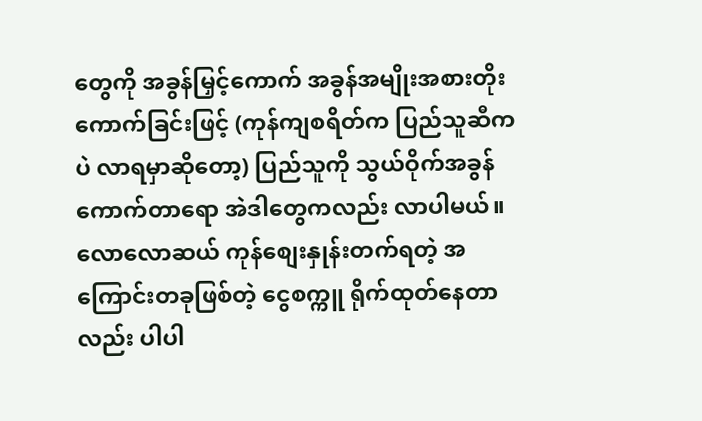တွေကို အခွန်မြှင့်ကောက် အခွန်အမျိုးအစားတိုးကောက်ခြင်းဖြင့် (ကုန်ကျစရိတ်က ပြည်သူဆီကပဲ လာရမှာဆိုတော့) ပြည်သူကို သွယ်ဝိုက်အခွန်ကောက်တာရော အဲဒါတွေကလည်း လာပါမယ်။ လောလောဆယ် ကုန်စျေးနှုန်းတက်ရတဲ့ အကြောင်းတခုဖြစ်တဲ့ ငွေစက္ကူ ရိုက်ထုတ်နေတာလည်း ပါပါ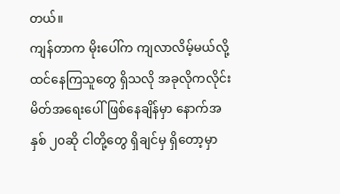တယ်။
ကျန်တာက မိုးပေါ်က ကျလာလိမ့်မယ်လို့ ထင်နေကြသူတွေ ရှိသလို အခုလိုကလိုင်းမိတ်အရေးပေါ်ဖြစ်နေချိန်မှာ နောက်အနှစ် ၂၀ဆို ငါတို့တွေ ရှိချင်မှ ရှိတော့မှာ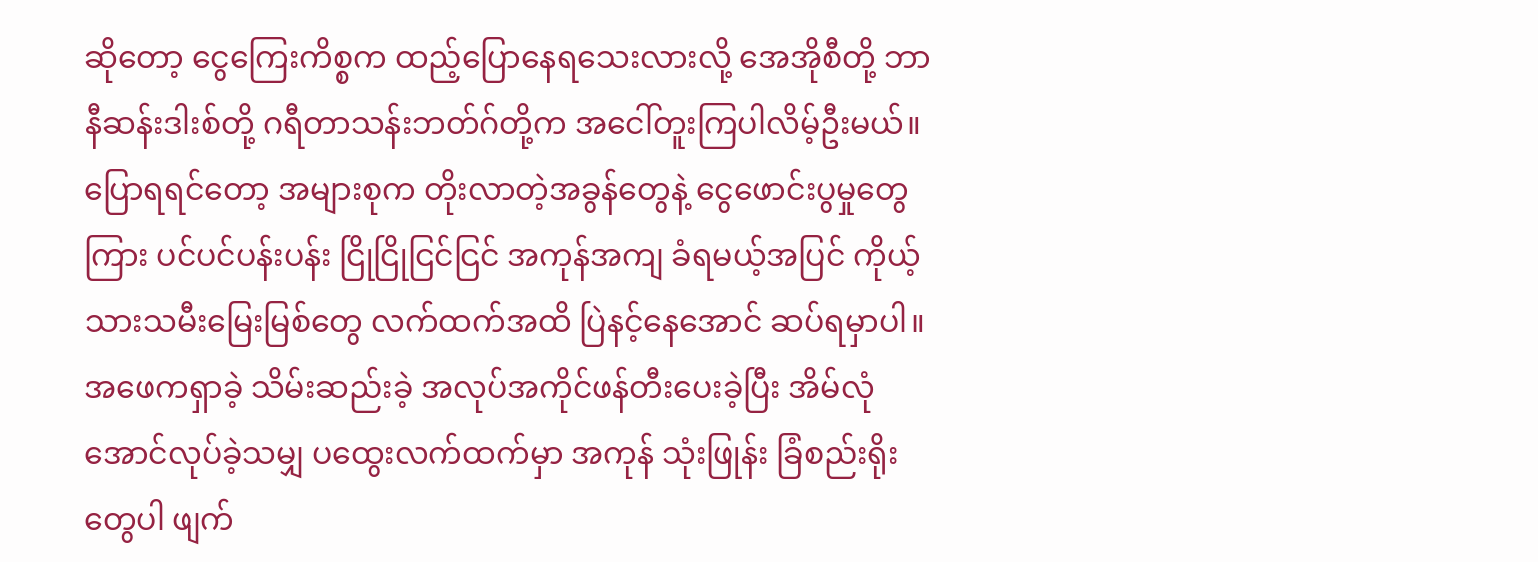ဆိုတော့ ငွေကြေးကိစ္စက ထည့်ပြောနေရသေးလားလို့ အေအိုစီတို့ ဘာနီဆန်းဒါးစ်တို့ ဂရီတာသန်းဘတ်ဂ်တို့က အငေါ်တူးကြပါလိမ့်ဦးမယ်။ ပြောရရင်တော့ အများစုက တိုးလာတဲ့အခွန်တွေနဲ့ ငွေဖောင်းပွမှုတွေကြား ပင်ပင်ပန်းပန်း ငြိုငြိုငြင်ငြင် အကုန်အကျ ခံရမယ့်အပြင် ကိုယ့် သားသမီးမြေးမြစ်တွေ လက်ထက်အထိ ပြဲနင့်နေအောင် ဆပ်ရမှာပါ။ အဖေကရှာခဲ့ သိမ်းဆည်းခဲ့ အလုပ်အကိုင်ဖန်တီးပေးခဲ့ပြီး အိမ်လုံအောင်လုပ်ခဲ့သမျှ ပထွေးလက်ထက်မှာ အကုန် သုံးဖြုန်း ခြံစည်းရိုးတွေပါ ဖျက်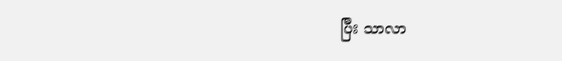ပြီး သာလာ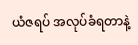ယံဇရပ် အလုပ်ခံရတာနဲ့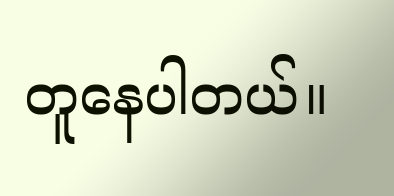တူနေပါတယ်။